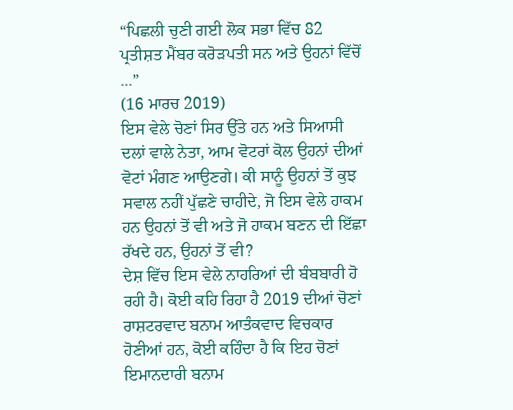“ਪਿਛਲੀ ਚੁਣੀ ਗਈ ਲੋਕ ਸਭਾ ਵਿੱਚ 82 ਪ੍ਰਤੀਸ਼ਤ ਮੈਂਬਰ ਕਰੋੜਪਤੀ ਸਨ ਅਤੇ ਉਹਨਾਂ ਵਿੱਚੋਂ ...”
(16 ਮਾਰਚ 2019)
ਇਸ ਵੇਲੇ ਚੋਣਾਂ ਸਿਰ ਉੱਤੇ ਹਨ ਅਤੇ ਸਿਆਸੀ ਦਲਾਂ ਵਾਲੇ ਨੇਤਾ, ਆਮ ਵੋਟਰਾਂ ਕੋਲ ਉਹਨਾਂ ਦੀਆਂ ਵੋਟਾਂ ਮੰਗਣ ਆਉਣਗੇ। ਕੀ ਸਾਨੂੰ ਉਹਨਾਂ ਤੋਂ ਕੁਝ ਸਵਾਲ ਨਹੀਂ ਪੁੱਛਣੇ ਚਾਹੀਦੇ, ਜੋ ਇਸ ਵੇਲੇ ਹਾਕਮ ਹਨ ਉਹਨਾਂ ਤੋਂ ਵੀ ਅਤੇ ਜੋ ਹਾਕਮ ਬਣਨ ਦੀ ਇੱਛਾ ਰੱਖਦੇ ਹਨ, ਉਹਨਾਂ ਤੋਂ ਵੀ?
ਦੇਸ਼ ਵਿੱਚ ਇਸ ਵੇਲੇ ਨਾਹਰਿਆਂ ਦੀ ਬੰਬਬਾਰੀ ਹੋ ਰਹੀ ਹੈ। ਕੋਈ ਕਹਿ ਰਿਹਾ ਹੈ 2019 ਦੀਆਂ ਚੋਣਾਂ ਰਾਸ਼ਟਰਵਾਦ ਬਨਾਮ ਆਤੰਕਵਾਦ ਵਿਚਕਾਰ ਹੋਣੀਆਂ ਹਨ, ਕੋਈ ਕਹਿੰਦਾ ਹੈ ਕਿ ਇਹ ਚੋਣਾਂ ਇਮਾਨਦਾਰੀ ਬਨਾਮ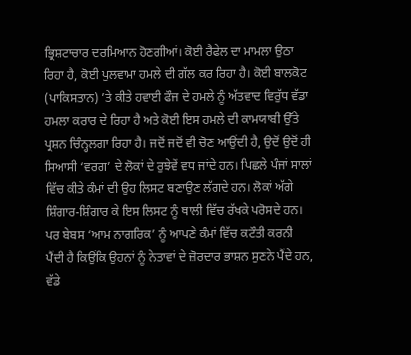ਭ੍ਰਿਸ਼ਟਾਚਾਰ ਦਰਮਿਆਨ ਹੋਣਗੀਆਂ। ਕੋਈ ਰੈਫੇਲ ਦਾ ਮਾਮਲਾ ਉਠਾ ਰਿਹਾ ਹੈ, ਕੋਈ ਪੁਲਵਾਮਾ ਹਮਲੇ ਦੀ ਗੱਲ ਕਰ ਰਿਹਾ ਹੈ। ਕੋਈ ਬਾਲਕੋਟ (ਪਾਕਿਸਤਾਨ) ’ਤੇ ਕੀਤੇ ਹਵਾਈ ਫੌਜ ਦੇ ਹਮਲੇ ਨੂੰ ਅੱਤਵਾਦ ਵਿਰੁੱਧ ਵੱਡਾ ਹਮਲਾ ਕਰਾਰ ਦੇ ਰਿਹਾ ਹੈ ਅਤੇ ਕੋਈ ਇਸ ਹਮਲੇ ਦੀ ਕਾਮਯਾਬੀ ਉੱਤੇ ਪ੍ਰਸ਼ਨ ਚਿੰਨ੍ਹਲਗਾ ਰਿਹਾ ਹੈ। ਜਦੋਂ ਜਦੋਂ ਵੀ ਚੋਣ ਆਉਂਦੀ ਹੈ, ਉਦੋਂ ਉਦੋਂ ਹੀ ਸਿਆਸੀ ‘ਵਰਗ’ ਦੇ ਲੋਕਾਂ ਦੇ ਰੁਝੇਵੇਂ ਵਧ ਜਾਂਦੇ ਹਨ। ਪਿਛਲੇ ਪੰਜਾਂ ਸਾਲਾਂ ਵਿੱਚ ਕੀਤੇ ਕੰਮਾਂ ਦੀ ਉਹ ਲਿਸਟ ਬਣਾਉਣ ਲੱਗਦੇ ਹਨ। ਲੋਕਾਂ ਅੱਗੇ ਸ਼ਿੰਗਾਰ-ਸ਼ਿੰਗਾਰ ਕੇ ਇਸ ਲਿਸਟ ਨੂੰ ਥਾਲੀ ਵਿੱਚ ਰੱਖਕੇ ਪਰੋਸਦੇ ਹਨ। ਪਰ ਬੇਬਸ ‘ਆਮ ਨਾਗਰਿਕ’ ਨੂੰ ਆਪਣੇ ਕੰਮਾਂ ਵਿੱਚ ਕਟੌਤੀ ਕਰਨੀ ਪੈਂਦੀ ਹੈ ਕਿਉਂਕਿ ਉਹਨਾਂ ਨੂੰ ਨੇਤਾਵਾਂ ਦੇ ਜ਼ੋਰਦਾਰ ਭਾਸ਼ਨ ਸੁਣਨੇ ਪੈਂਦੇ ਹਨ, ਵੱਡੇ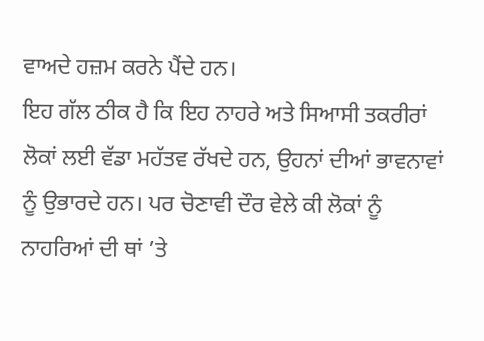ਵਾਅਦੇ ਹਜ਼ਮ ਕਰਨੇ ਪੈਂਦੇ ਹਨ।
ਇਹ ਗੱਲ ਠੀਕ ਹੈ ਕਿ ਇਹ ਨਾਹਰੇ ਅਤੇ ਸਿਆਸੀ ਤਕਰੀਰਾਂ ਲੋਕਾਂ ਲਈ ਵੱਡਾ ਮਹੱਤਵ ਰੱਖਦੇ ਹਨ, ਉਹਨਾਂ ਦੀਆਂ ਭਾਵਨਾਵਾਂ ਨੂੰ ਉਭਾਰਦੇ ਹਨ। ਪਰ ਚੋਣਾਵੀ ਦੌਰ ਵੇਲੇ ਕੀ ਲੋਕਾਂ ਨੂੰ ਨਾਹਰਿਆਂ ਦੀ ਥਾਂ ’ਤੇ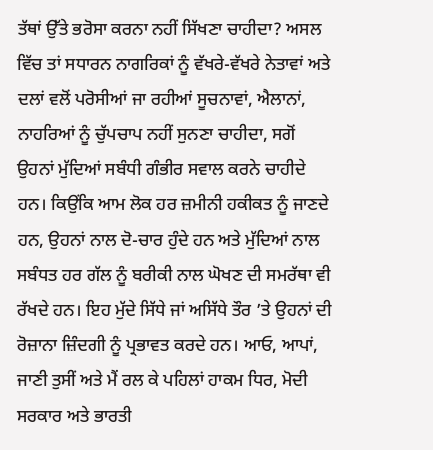ਤੱਥਾਂ ਉੱਤੇ ਭਰੋਸਾ ਕਰਨਾ ਨਹੀਂ ਸਿੱਖਣਾ ਚਾਹੀਦਾ? ਅਸਲ ਵਿੱਚ ਤਾਂ ਸਧਾਰਨ ਨਾਗਰਿਕਾਂ ਨੂੰ ਵੱਖਰੇ-ਵੱਖਰੇ ਨੇਤਾਵਾਂ ਅਤੇ ਦਲਾਂ ਵਲੋਂ ਪਰੋਸੀਆਂ ਜਾ ਰਹੀਆਂ ਸੂਚਨਾਵਾਂ, ਐਲਾਨਾਂ, ਨਾਹਰਿਆਂ ਨੂੰ ਚੁੱਪਚਾਪ ਨਹੀਂ ਸੁਨਣਾ ਚਾਹੀਦਾ, ਸਗੋਂ ਉਹਨਾਂ ਮੁੱਦਿਆਂ ਸਬੰਧੀ ਗੰਭੀਰ ਸਵਾਲ ਕਰਨੇ ਚਾਹੀਦੇ ਹਨ। ਕਿਉਂਕਿ ਆਮ ਲੋਕ ਹਰ ਜ਼ਮੀਨੀ ਹਕੀਕਤ ਨੂੰ ਜਾਣਦੇ ਹਨ, ਉਹਨਾਂ ਨਾਲ ਦੋ-ਚਾਰ ਹੁੰਦੇ ਹਨ ਅਤੇ ਮੁੱਦਿਆਂ ਨਾਲ ਸਬੰਧਤ ਹਰ ਗੱਲ ਨੂੰ ਬਰੀਕੀ ਨਾਲ ਘੋਖਣ ਦੀ ਸਮਰੱਥਾ ਵੀ ਰੱਖਦੇ ਹਨ। ਇਹ ਮੁੱਦੇ ਸਿੱਧੇ ਜਾਂ ਅਸਿੱਧੇ ਤੌਰ ’ਤੇ ਉਹਨਾਂ ਦੀ ਰੋਜ਼ਾਨਾ ਜ਼ਿੰਦਗੀ ਨੂੰ ਪ੍ਰਭਾਵਤ ਕਰਦੇ ਹਨ। ਆਓ, ਆਪਾਂ, ਜਾਣੀ ਤੁਸੀਂ ਅਤੇ ਮੈਂ ਰਲ ਕੇ ਪਹਿਲਾਂ ਹਾਕਮ ਧਿਰ, ਮੋਦੀ ਸਰਕਾਰ ਅਤੇ ਭਾਰਤੀ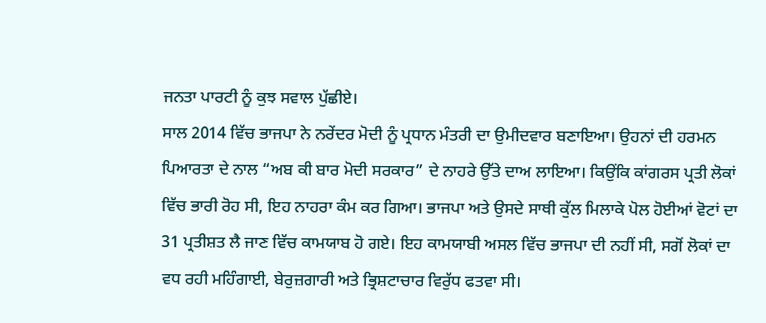ਜਨਤਾ ਪਾਰਟੀ ਨੂੰ ਕੁਝ ਸਵਾਲ ਪੁੱਛੀਏ।
ਸਾਲ 2014 ਵਿੱਚ ਭਾਜਪਾ ਨੇ ਨਰੇਂਦਰ ਮੋਦੀ ਨੂੰ ਪ੍ਰਧਾਨ ਮੰਤਰੀ ਦਾ ਉਮੀਦਵਾਰ ਬਣਾਇਆ। ਉਹਨਾਂ ਦੀ ਹਰਮਨ ਪਿਆਰਤਾ ਦੇ ਨਾਲ “ਅਬ ਕੀ ਬਾਰ ਮੋਦੀ ਸਰਕਾਰ” ਦੇ ਨਾਹਰੇ ਉੱਤੇ ਦਾਅ ਲਾਇਆ। ਕਿਉਂਕਿ ਕਾਂਗਰਸ ਪ੍ਰਤੀ ਲੋਕਾਂ ਵਿੱਚ ਭਾਰੀ ਰੋਹ ਸੀ, ਇਹ ਨਾਹਰਾ ਕੰਮ ਕਰ ਗਿਆ। ਭਾਜਪਾ ਅਤੇ ਉਸਦੇ ਸਾਥੀ ਕੁੱਲ ਮਿਲਾਕੇ ਪੋਲ ਹੋਈਆਂ ਵੋਟਾਂ ਦਾ 31 ਪ੍ਰਤੀਸ਼ਤ ਲੈ ਜਾਣ ਵਿੱਚ ਕਾਮਯਾਬ ਹੋ ਗਏ। ਇਹ ਕਾਮਯਾਬੀ ਅਸਲ ਵਿੱਚ ਭਾਜਪਾ ਦੀ ਨਹੀਂ ਸੀ, ਸਗੋਂ ਲੋਕਾਂ ਦਾ ਵਧ ਰਹੀ ਮਹਿੰਗਾਈ, ਬੇਰੁਜ਼ਗਾਰੀ ਅਤੇ ਭ੍ਰਿਸ਼ਟਾਚਾਰ ਵਿਰੁੱਧ ਫਤਵਾ ਸੀ।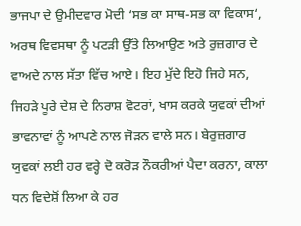ਭਾਜਪਾ ਦੇ ਉਮੀਦਵਾਰ ਮੋਦੀ ‘ਸਭ ਕਾ ਸਾਥ-ਸਭ ਕਾ ਵਿਕਾਸ‘, ਅਰਥ ਵਿਵਸਥਾ ਨੂੰ ਪਟੜੀ ਉੱਤੇ ਲਿਆਉਣ ਅਤੇ ਰੁਜ਼ਗਾਰ ਦੇ ਵਾਅਦੇ ਨਾਲ ਸੱਤਾ ਵਿੱਚ ਆਏ। ਇਹ ਮੁੱਦੇ ਇਹੋ ਜਿਹੇ ਸਨ, ਜਿਹੜੇ ਪੂਰੇ ਦੇਸ਼ ਦੇ ਨਿਰਾਸ਼ ਵੋਟਰਾਂ, ਖਾਸ ਕਰਕੇ ਯੁਵਕਾਂ ਦੀਆਂ ਭਾਵਨਾਵਾਂ ਨੂੰ ਆਪਣੇ ਨਾਲ ਜੋੜਨ ਵਾਲੇ ਸਨ। ਬੇਰੁਜ਼ਗਾਰ ਯੁਵਕਾਂ ਲਈ ਹਰ ਵਰ੍ਹੇ ਦੋ ਕਰੋੜ ਨੌਕਰੀਆਂ ਪੈਦਾ ਕਰਨਾ, ਕਾਲਾ ਧਨ ਵਿਦੇਸ਼ੋਂ ਲਿਆ ਕੇ ਹਰ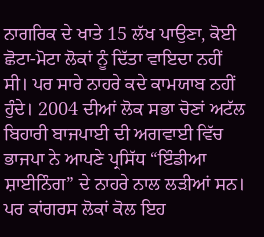ਨਾਗਰਿਕ ਦੇ ਖਾਤੇ 15 ਲੱਖ ਪਾਉਣਾ, ਕੋਈ ਛੋਟਾ-ਮੋਟਾ ਲੋਕਾਂ ਨੂੰ ਦਿੱਤਾ ਵਾਇਦਾ ਨਹੀਂ ਸੀ। ਪਰ ਸਾਰੇ ਨਾਹਰੇ ਕਦੇ ਕਾਮਯਾਬ ਨਹੀਂ ਹੁੰਦੇ। 2004 ਦੀਆਂ ਲੋਕ ਸਭਾ ਚੋਣਾਂ ਅਟੱਲ ਬਿਹਾਰੀ ਬਾਜਪਾਈ ਦੀ ਅਗਵਾਈ ਵਿੱਚ ਭਾਜਪਾ ਨੇ ਆਪਣੇ ਪ੍ਰਸਿੱਧ “ਇੰਡੀਆ ਸ਼ਾਈਨਿੰਗ” ਦੇ ਨਾਹਰੇ ਨਾਲ ਲੜੀਆਂ ਸਨ। ਪਰ ਕਾਂਗਰਸ ਲੋਕਾਂ ਕੋਲ ਇਹ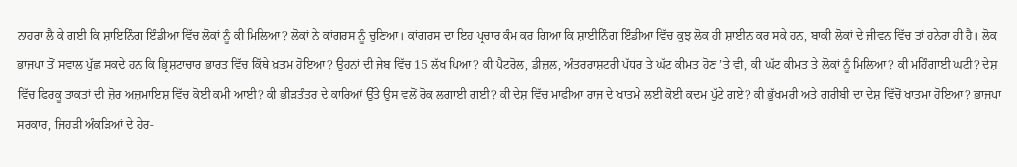ਨਾਹਰਾ ਲੈ ਕੇ ਗਈ ਕਿ ਸ਼ਾਇਨਿੰਗ ਇੰਡੀਆ ਵਿੱਚ ਲੋਕਾਂ ਨੂੰ ਕੀ ਮਿਲਿਆ? ਲੋਕਾਂ ਨੇ ਕਾਂਗਰਸ ਨੂੰ ਚੁਣਿਆ। ਕਾਂਗਰਸ ਦਾ ਇਹ ਪ੍ਰਚਾਰ ਕੰਮ ਕਰ ਗਿਆ ਕਿ ਸ਼ਾਈਨਿੰਗ ਇੰਡੀਆ ਵਿੱਚ ਕੁਝ ਲੋਕ ਹੀ ਸ਼ਾਈਨ ਕਰ ਸਕੇ ਹਨ, ਬਾਕੀ ਲੋਕਾਂ ਦੇ ਜੀਵਨ ਵਿੱਚ ਤਾਂ ਹਨੇਰਾ ਹੀ ਹੈ। ਲੋਕ ਭਾਜਪਾ ਤੋਂ ਸਵਾਲ ਪੁੱਛ ਸਕਦੇ ਹਨ ਕਿ ਭ੍ਰਿਸ਼ਟਾਚਾਰ ਭਾਰਤ ਵਿੱਚ ਕਿੱਥੇ ਖ਼ਤਮ ਹੋਇਆ? ਉਹਨਾਂ ਦੀ ਜੇਬ ਵਿੱਚ 15 ਲੱਖ ਪਿਆ? ਕੀ ਪੈਟਰੋਲ, ਡੀਜ਼ਲ, ਅੰਤਰਰਾਸ਼ਟਰੀ ਪੱਧਰ ਤੇ ਘੱਟ ਕੀਮਤ ਹੋਣ ’ਤੇ ਵੀ, ਕੀ ਘੱਟ ਕੀਮਤ ਤੇ ਲੋਕਾਂ ਨੂੰ ਮਿਲਿਆ? ਕੀ ਮਹਿੰਗਾਈ ਘਟੀ? ਦੇਸ਼ ਵਿੱਚ ਫਿਰਕੂ ਤਾਕਤਾਂ ਦੀ ਜ਼ੋਰ ਅਜ਼ਮਾਇਸ਼ ਵਿੱਚ ਕੋਈ ਕਮੀ ਆਈ? ਕੀ ਭੀੜਤੰਤਰ ਦੇ ਕਾਰਿਆਂ ਉੱਤੇ ਉਸ ਵਲੋਂ ਰੋਕ ਲਗਾਈ ਗਈ? ਕੀ ਦੇਸ਼ ਵਿੱਚ ਮਾਫੀਆ ਰਾਜ ਦੇ ਖਾਤਮੇ ਲਈ ਕੋਈ ਕਦਮ ਪੁੱਟੇ ਗਏ? ਕੀ ਭੁੱਖਮਰੀ ਅਤੇ ਗਰੀਬੀ ਦਾ ਦੇਸ਼ ਵਿੱਚੋਂ ਖਾਤਮਾ ਹੋਇਆ? ਭਾਜਪਾ ਸਰਕਾਰ, ਜਿਹੜੀ ਅੰਕੜਿਆਂ ਦੇ ਹੇਰ-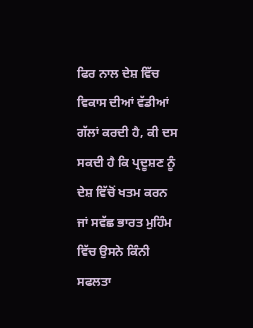ਫਿਰ ਨਾਲ ਦੇਸ਼ ਵਿੱਚ ਵਿਕਾਸ ਦੀਆਂ ਵੱਡੀਆਂ ਗੱਲਾਂ ਕਰਦੀ ਹੈ, ਕੀ ਦਸ ਸਕਦੀ ਹੈ ਕਿ ਪ੍ਰਦੂਸ਼ਣ ਨੂੰ ਦੇਸ਼ ਵਿੱਚੋਂ ਖਤਮ ਕਰਨ ਜਾਂ ਸਵੱਛ ਭਾਰਤ ਮੁਹਿੰਮ ਵਿੱਚ ਉਸਨੇ ਕਿੰਨੀ ਸਫਲਤਾ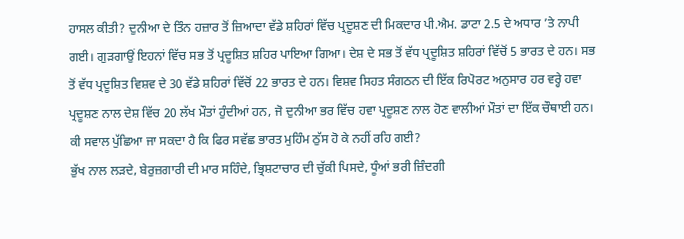ਹਾਸਲ ਕੀਤੀ? ਦੁਨੀਆ ਦੇ ਤਿੰਨ ਹਜ਼ਾਰ ਤੋਂ ਜ਼ਿਆਦਾ ਵੱਡੇ ਸ਼ਹਿਰਾਂ ਵਿੱਚ ਪ੍ਰਦੂਸ਼ਣ ਦੀ ਮਿਕਦਾਰ ਪੀ.ਐਮ. ਡਾਟਾ 2.5 ਦੇ ਅਧਾਰ ’ਤੇ ਨਾਪੀ ਗਈ। ਗੁੜਗਾਉਂ ਇਹਨਾਂ ਵਿੱਚ ਸਭ ਤੋਂ ਪ੍ਰਦੂਸ਼ਿਤ ਸ਼ਹਿਰ ਪਾਇਆ ਗਿਆ। ਦੇਸ਼ ਦੇ ਸਭ ਤੋਂ ਵੱਧ ਪ੍ਰਦੂਸ਼ਿਤ ਸ਼ਹਿਰਾਂ ਵਿੱਚੋਂ 5 ਭਾਰਤ ਦੇ ਹਨ। ਸਭ ਤੋਂ ਵੱਧ ਪ੍ਰਦੂਸ਼ਿਤ ਵਿਸ਼ਵ ਦੇ 30 ਵੱਡੇ ਸ਼ਹਿਰਾਂ ਵਿੱਚੋਂ 22 ਭਾਰਤ ਦੇ ਹਨ। ਵਿਸ਼ਵ ਸਿਹਤ ਸੰਗਠਨ ਦੀ ਇੱਕ ਰਿਪੋਰਟ ਅਨੁਸਾਰ ਹਰ ਵਰ੍ਹੇ ਹਵਾ ਪ੍ਰਦੂਸ਼ਣ ਨਾਲ ਦੇਸ਼ ਵਿੱਚ 20 ਲੱਖ ਮੌਤਾਂ ਹੁੰਦੀਆਂ ਹਨ, ਜੋ ਦੁਨੀਆ ਭਰ ਵਿੱਚ ਹਵਾ ਪ੍ਰਦੂਸ਼ਣ ਨਾਲ ਹੋਣ ਵਾਲੀਆਂ ਮੌਤਾਂ ਦਾ ਇੱਕ ਚੌਥਾਈ ਹਨ। ਕੀ ਸਵਾਲ ਪੁੱਛਿਆ ਜਾ ਸਕਦਾ ਹੈ ਕਿ ਫਿਰ ਸਵੱਛ ਭਾਰਤ ਮੁਹਿੰਮ ਠੁੱਸ ਹੋ ਕੇ ਨਹੀਂ ਰਹਿ ਗਈ?
ਭੁੱਖ ਨਾਲ ਲੜਦੇ, ਬੇਰੁਜ਼ਗਾਰੀ ਦੀ ਮਾਰ ਸਹਿੰਦੇ, ਭ੍ਰਿਸ਼ਟਾਚਾਰ ਦੀ ਚੁੱਕੀ ਪਿਸਦੇ, ਧੂੰਆਂ ਭਰੀ ਜ਼ਿੰਦਗੀ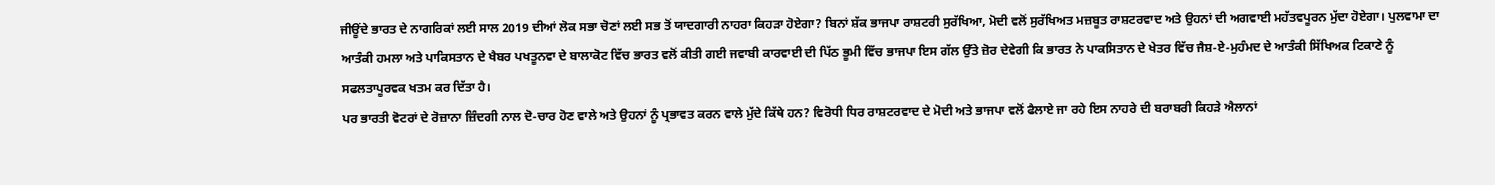ਜੀਊਂਦੇ ਭਾਰਤ ਦੇ ਨਾਗਰਿਕਾਂ ਲਈ ਸਾਲ 2019 ਦੀਆਂ ਲੋਕ ਸਭਾ ਚੋਣਾਂ ਲਈ ਸਭ ਤੋਂ ਯਾਦਗਾਰੀ ਨਾਹਰਾ ਕਿਹੜਾ ਹੋਏਗਾ? ਬਿਨਾਂ ਸ਼ੱਕ ਭਾਜਪਾ ਰਾਸ਼ਟਰੀ ਸੁਰੱਖਿਆ, ਮੋਦੀ ਵਲੋਂ ਸੁਰੱਖਿਅਤ ਮਜ਼ਬੂਤ ਰਾਸ਼ਟਰਵਾਦ ਅਤੇ ਉਹਨਾਂ ਦੀ ਅਗਵਾਈ ਮਹੱਤਵਪੂਰਨ ਮੁੱਦਾ ਹੋਏਗਾ। ਪੁਲਵਾਮਾ ਦਾ ਆਤੰਕੀ ਹਮਲਾ ਅਤੇ ਪਾਕਿਸਤਾਨ ਦੇ ਖੈਬਰ ਪਖਤੂਨਵਾ ਦੇ ਬਾਲਾਕੋਟ ਵਿੱਚ ਭਾਰਤ ਵਲੋਂ ਕੀਤੀ ਗਈ ਜਵਾਬੀ ਕਾਰਵਾਈ ਦੀ ਪਿੱਠ ਭੂਮੀ ਵਿੱਚ ਭਾਜਪਾ ਇਸ ਗੱਲ ਉੱਤੇ ਜ਼ੋਰ ਦੇਵੇਗੀ ਕਿ ਭਾਰਤ ਨੇ ਪਾਕਸਿਤਾਨ ਦੇ ਖੇਤਰ ਵਿੱਚ ਜੈਸ਼-ਏ-ਮੁਹੰਮਦ ਦੇ ਆਤੰਕੀ ਸਿੱਖਿਅਕ ਟਿਕਾਣੇ ਨੂੰ ਸਫਲਤਾਪੂਰਵਕ ਖਤਮ ਕਰ ਦਿੱਤਾ ਹੈ।
ਪਰ ਭਾਰਤੀ ਵੋਟਰਾਂ ਦੇ ਰੋਜ਼ਾਨਾ ਜ਼ਿੰਦਗੀ ਨਾਲ ਦੋ-ਚਾਰ ਹੋਣ ਵਾਲੇ ਅਤੇ ਉਹਨਾਂ ਨੂੰ ਪ੍ਰਭਾਵਤ ਕਰਨ ਵਾਲੇ ਮੁੱਦੇ ਕਿੱਥੇ ਹਨ? ਵਿਰੋਧੀ ਧਿਰ ਰਾਸ਼ਟਰਵਾਦ ਦੇ ਮੋਦੀ ਅਤੇ ਭਾਜਪਾ ਵਲੋਂ ਫੈਲਾਏ ਜਾ ਰਹੇ ਇਸ ਨਾਹਰੇ ਦੀ ਬਰਾਬਰੀ ਕਿਹੜੇ ਐਲਾਨਾਂ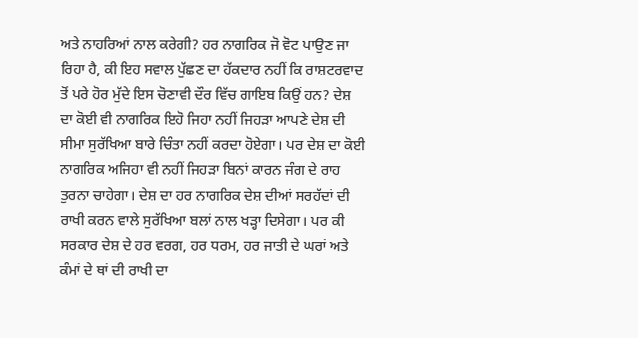ਅਤੇ ਨਾਹਰਿਆਂ ਨਾਲ ਕਰੇਗੀ? ਹਰ ਨਾਗਰਿਕ ਜੋ ਵੋਟ ਪਾਉਣ ਜਾ ਰਿਹਾ ਹੈ, ਕੀ ਇਹ ਸਵਾਲ ਪੁੱਛਣ ਦਾ ਹੱਕਦਾਰ ਨਹੀਂ ਕਿ ਰਾਸ਼ਟਰਵਾਦ ਤੋਂ ਪਰੇ ਹੋਰ ਮੁੱਦੇ ਇਸ ਚੋਣਾਵੀ ਦੌਰ ਵਿੱਚ ਗਾਇਬ ਕਿਉਂ ਹਨ? ਦੇਸ਼ ਦਾ ਕੋਈ ਵੀ ਨਾਗਰਿਕ ਇਹੋ ਜਿਹਾ ਨਹੀਂ ਜਿਹੜਾ ਆਪਣੇ ਦੇਸ਼ ਦੀ ਸੀਮਾ ਸੁਰੱਖਿਆ ਬਾਰੇ ਚਿੰਤਾ ਨਹੀਂ ਕਰਦਾ ਹੋਏਗਾ। ਪਰ ਦੇਸ਼ ਦਾ ਕੋਈ ਨਾਗਰਿਕ ਅਜਿਹਾ ਵੀ ਨਹੀਂ ਜਿਹੜਾ ਬਿਨਾਂ ਕਾਰਨ ਜੰਗ ਦੇ ਰਾਹ ਤੁਰਨਾ ਚਾਹੇਗਾ। ਦੇਸ਼ ਦਾ ਹਰ ਨਾਗਰਿਕ ਦੇਸ਼ ਦੀਆਂ ਸਰਹੱਦਾਂ ਦੀ ਰਾਖੀ ਕਰਨ ਵਾਲੇ ਸੁਰੱਖਿਆ ਬਲਾਂ ਨਾਲ ਖੜ੍ਹਾ ਦਿਸੇਗਾ। ਪਰ ਕੀ ਸਰਕਾਰ ਦੇਸ਼ ਦੇ ਹਰ ਵਰਗ, ਹਰ ਧਰਮ, ਹਰ ਜਾਤੀ ਦੇ ਘਰਾਂ ਅਤੇ ਕੰਮਾਂ ਦੇ ਥਾਂ ਦੀ ਰਾਖੀ ਦਾ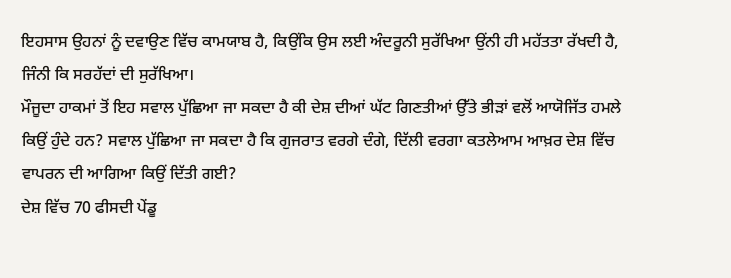ਇਹਸਾਸ ਉਹਨਾਂ ਨੂੰ ਦਵਾਉਣ ਵਿੱਚ ਕਾਮਯਾਬ ਹੈ, ਕਿਉਂਕਿ ਉਸ ਲਈ ਅੰਦਰੂਨੀ ਸੁਰੱਖਿਆ ਉਂਨੀ ਹੀ ਮਹੱਤਤਾ ਰੱਖਦੀ ਹੈ, ਜਿੰਨੀ ਕਿ ਸਰਹੱਦਾਂ ਦੀ ਸੁਰੱਖਿਆ।
ਮੌਜੂਦਾ ਹਾਕਮਾਂ ਤੋਂ ਇਹ ਸਵਾਲ ਪੁੱਛਿਆ ਜਾ ਸਕਦਾ ਹੈ ਕੀ ਦੇਸ਼ ਦੀਆਂ ਘੱਟ ਗਿਣਤੀਆਂ ਉੱਤੇ ਭੀੜਾਂ ਵਲੋਂ ਆਯੋਜਿੱਤ ਹਮਲੇ ਕਿਉਂ ਹੁੰਦੇ ਹਨ? ਸਵਾਲ ਪੁੱਛਿਆ ਜਾ ਸਕਦਾ ਹੈ ਕਿ ਗੁਜਰਾਤ ਵਰਗੇ ਦੰਗੇ, ਦਿੱਲੀ ਵਰਗਾ ਕਤਲੇਆਮ ਆਖ਼ਰ ਦੇਸ਼ ਵਿੱਚ ਵਾਪਰਨ ਦੀ ਆਗਿਆ ਕਿਉਂ ਦਿੱਤੀ ਗਈ?
ਦੇਸ਼ ਵਿੱਚ 70 ਫੀਸਦੀ ਪੇਂਡੂ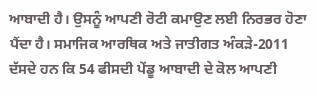ਆਬਾਦੀ ਹੈ। ਉਸਨੂੰ ਆਪਣੀ ਰੋਟੀ ਕਮਾਉਣ ਲਈ ਨਿਰਭਰ ਹੋਣਾ ਪੈਂਦਾ ਹੈ। ਸਮਾਜਿਕ ਆਰਥਿਕ ਅਤੇ ਜਾਤੀਗਤ ਅੰਕੜੇ-2011 ਦੱਸਦੇ ਹਨ ਕਿ 54 ਫੀਸਦੀ ਪੇਂਡੂ ਆਬਾਦੀ ਦੇ ਕੋਲ ਆਪਣੀ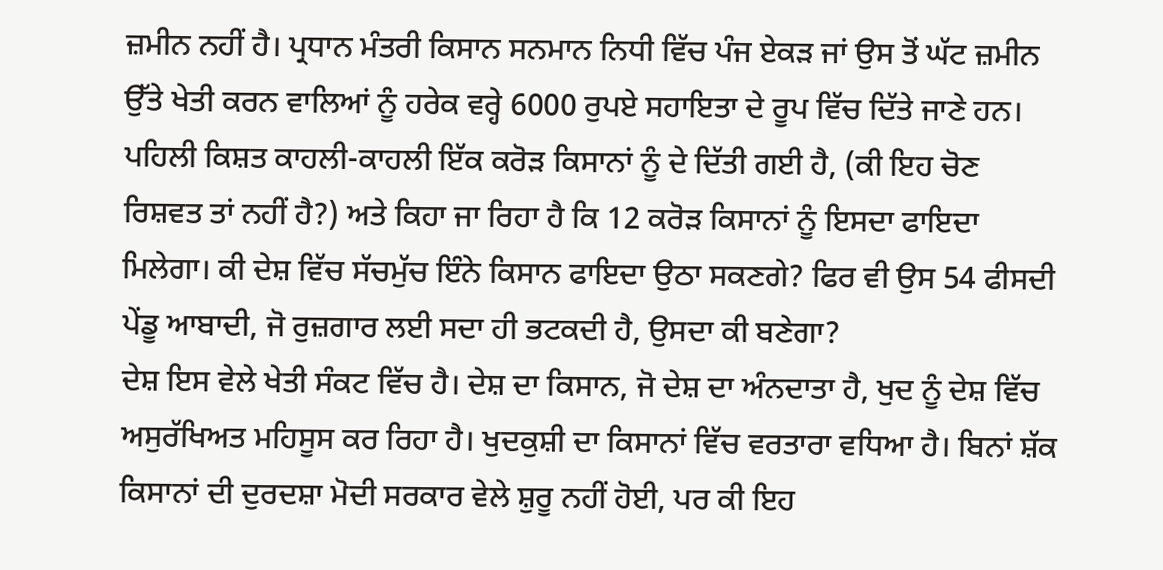ਜ਼ਮੀਨ ਨਹੀਂ ਹੈ। ਪ੍ਰਧਾਨ ਮੰਤਰੀ ਕਿਸਾਨ ਸਨਮਾਨ ਨਿਧੀ ਵਿੱਚ ਪੰਜ ਏਕੜ ਜਾਂ ਉਸ ਤੋਂ ਘੱਟ ਜ਼ਮੀਨ ਉੱਤੇ ਖੇਤੀ ਕਰਨ ਵਾਲਿਆਂ ਨੂੰ ਹਰੇਕ ਵਰ੍ਹੇ 6000 ਰੁਪਏ ਸਹਾਇਤਾ ਦੇ ਰੂਪ ਵਿੱਚ ਦਿੱਤੇ ਜਾਣੇ ਹਨ। ਪਹਿਲੀ ਕਿਸ਼ਤ ਕਾਹਲੀ-ਕਾਹਲੀ ਇੱਕ ਕਰੋੜ ਕਿਸਾਨਾਂ ਨੂੰ ਦੇ ਦਿੱਤੀ ਗਈ ਹੈ, (ਕੀ ਇਹ ਚੋਣ ਰਿਸ਼ਵਤ ਤਾਂ ਨਹੀਂ ਹੈ?) ਅਤੇ ਕਿਹਾ ਜਾ ਰਿਹਾ ਹੈ ਕਿ 12 ਕਰੋੜ ਕਿਸਾਨਾਂ ਨੂੰ ਇਸਦਾ ਫਾਇਦਾ ਮਿਲੇਗਾ। ਕੀ ਦੇਸ਼ ਵਿੱਚ ਸੱਚਮੁੱਚ ਇੰਨੇ ਕਿਸਾਨ ਫਾਇਦਾ ਉਠਾ ਸਕਣਗੇ? ਫਿਰ ਵੀ ਉਸ 54 ਫੀਸਦੀ ਪੇਂਡੂ ਆਬਾਦੀ, ਜੋ ਰੁਜ਼ਗਾਰ ਲਈ ਸਦਾ ਹੀ ਭਟਕਦੀ ਹੈ, ਉਸਦਾ ਕੀ ਬਣੇਗਾ?
ਦੇਸ਼ ਇਸ ਵੇਲੇ ਖੇਤੀ ਸੰਕਟ ਵਿੱਚ ਹੈ। ਦੇਸ਼ ਦਾ ਕਿਸਾਨ, ਜੋ ਦੇਸ਼ ਦਾ ਅੰਨਦਾਤਾ ਹੈ, ਖੁਦ ਨੂੰ ਦੇਸ਼ ਵਿੱਚ ਅਸੁਰੱਖਿਅਤ ਮਹਿਸੂਸ ਕਰ ਰਿਹਾ ਹੈ। ਖੁਦਕੁਸ਼ੀ ਦਾ ਕਿਸਾਨਾਂ ਵਿੱਚ ਵਰਤਾਰਾ ਵਧਿਆ ਹੈ। ਬਿਨਾਂ ਸ਼ੱਕ ਕਿਸਾਨਾਂ ਦੀ ਦੁਰਦਸ਼ਾ ਮੋਦੀ ਸਰਕਾਰ ਵੇਲੇ ਸ਼ੁਰੂ ਨਹੀਂ ਹੋਈ, ਪਰ ਕੀ ਇਹ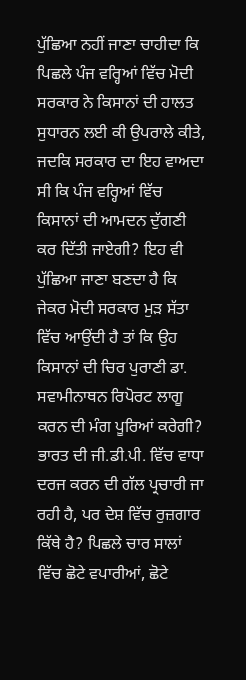ਪੁੱਛਿਆ ਨਹੀਂ ਜਾਣਾ ਚਾਹੀਦਾ ਕਿ ਪਿਛਲੇ ਪੰਜ ਵਰ੍ਹਿਆਂ ਵਿੱਚ ਮੋਦੀ ਸਰਕਾਰ ਨੇ ਕਿਸਾਨਾਂ ਦੀ ਹਾਲਤ ਸੁਧਾਰਨ ਲਈ ਕੀ ਉਪਰਾਲੇ ਕੀਤੇ, ਜਦਕਿ ਸਰਕਾਰ ਦਾ ਇਹ ਵਾਅਦਾ ਸੀ ਕਿ ਪੰਜ ਵਰ੍ਹਿਆਂ ਵਿੱਚ ਕਿਸਾਨਾਂ ਦੀ ਆਮਦਨ ਦੁੱਗਣੀ ਕਰ ਦਿੱਤੀ ਜਾਏਗੀ? ਇਹ ਵੀ ਪੁੱਛਿਆ ਜਾਣਾ ਬਣਦਾ ਹੈ ਕਿ ਜੇਕਰ ਮੋਦੀ ਸਰਕਾਰ ਮੁੜ ਸੱਤਾ ਵਿੱਚ ਆਉਂਦੀ ਹੈ ਤਾਂ ਕਿ ਉਹ ਕਿਸਾਨਾਂ ਦੀ ਚਿਰ ਪੁਰਾਣੀ ਡਾ. ਸਵਾਮੀਨਾਥਨ ਰਿਪੋਰਟ ਲਾਗੂ ਕਰਨ ਦੀ ਮੰਗ ਪੂਰਿਆਂ ਕਰੇਗੀ?
ਭਾਰਤ ਦੀ ਜੀ.ਡੀ.ਪੀ. ਵਿੱਚ ਵਾਧਾ ਦਰਜ ਕਰਨ ਦੀ ਗੱਲ ਪ੍ਰਚਾਰੀ ਜਾ ਰਹੀ ਹੈ, ਪਰ ਦੇਸ਼ ਵਿੱਚ ਰੁਜ਼ਗਾਰ ਕਿੱਥੇ ਹੈ? ਪਿਛਲੇ ਚਾਰ ਸਾਲਾਂ ਵਿੱਚ ਛੋਟੇ ਵਪਾਰੀਆਂ, ਛੋਟੇ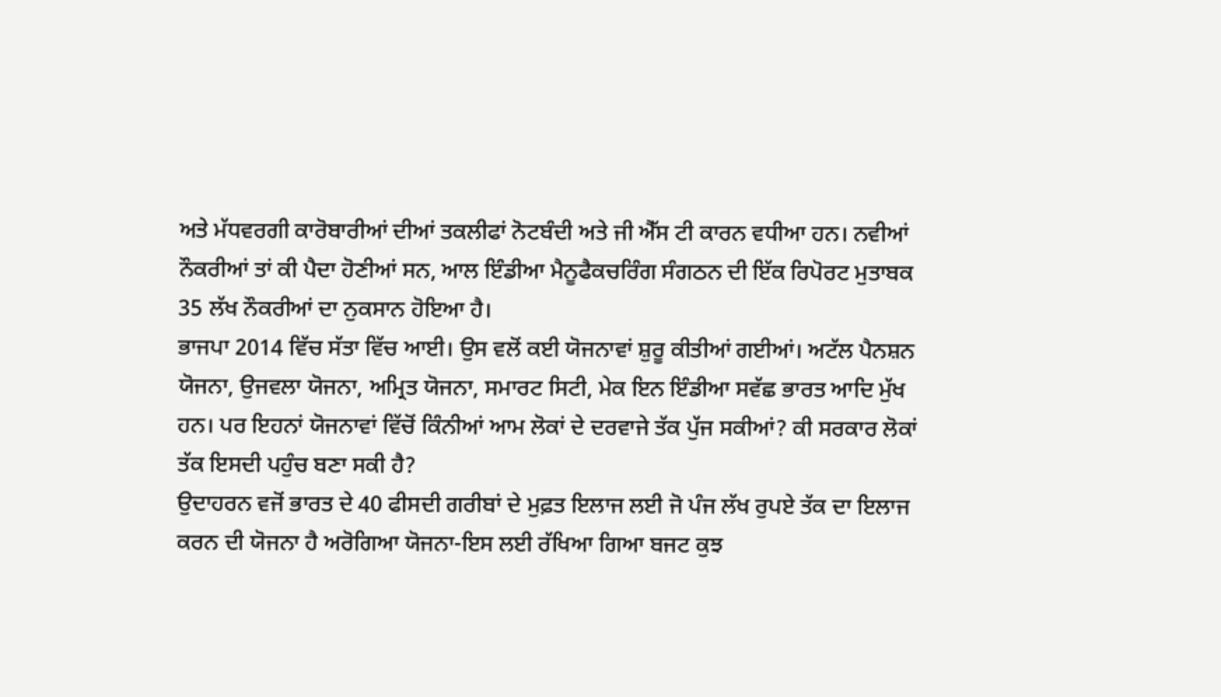ਅਤੇ ਮੱਧਵਰਗੀ ਕਾਰੋਬਾਰੀਆਂ ਦੀਆਂ ਤਕਲੀਫਾਂ ਨੋਟਬੰਦੀ ਅਤੇ ਜੀ ਐੱਸ ਟੀ ਕਾਰਨ ਵਧੀਆ ਹਨ। ਨਵੀਆਂ ਨੌਕਰੀਆਂ ਤਾਂ ਕੀ ਪੈਦਾ ਹੋਣੀਆਂ ਸਨ, ਆਲ ਇੰਡੀਆ ਮੈਨੂਫੈਕਚਰਿੰਗ ਸੰਗਠਨ ਦੀ ਇੱਕ ਰਿਪੋਰਟ ਮੁਤਾਬਕ 35 ਲੱਖ ਨੌਕਰੀਆਂ ਦਾ ਨੁਕਸਾਨ ਹੋਇਆ ਹੈ।
ਭਾਜਪਾ 2014 ਵਿੱਚ ਸੱਤਾ ਵਿੱਚ ਆਈ। ਉਸ ਵਲੋਂ ਕਈ ਯੋਜਨਾਵਾਂ ਸ਼ੁਰੂ ਕੀਤੀਆਂ ਗਈਆਂ। ਅਟੱਲ ਪੈਨਸ਼ਨ ਯੋਜਨਾ, ਉਜਵਲਾ ਯੋਜਨਾ, ਅਮ੍ਰਿਤ ਯੋਜਨਾ, ਸਮਾਰਟ ਸਿਟੀ, ਮੇਕ ਇਨ ਇੰਡੀਆ ਸਵੱਛ ਭਾਰਤ ਆਦਿ ਮੁੱਖ ਹਨ। ਪਰ ਇਹਨਾਂ ਯੋਜਨਾਵਾਂ ਵਿੱਚੋਂ ਕਿੰਨੀਆਂ ਆਮ ਲੋਕਾਂ ਦੇ ਦਰਵਾਜੇ ਤੱਕ ਪੁੱਜ ਸਕੀਆਂ? ਕੀ ਸਰਕਾਰ ਲੋਕਾਂ ਤੱਕ ਇਸਦੀ ਪਹੁੰਚ ਬਣਾ ਸਕੀ ਹੈ?
ਉਦਾਹਰਨ ਵਜੋਂ ਭਾਰਤ ਦੇ 40 ਫੀਸਦੀ ਗਰੀਬਾਂ ਦੇ ਮੁਫ਼ਤ ਇਲਾਜ ਲਈ ਜੋ ਪੰਜ ਲੱਖ ਰੁਪਏ ਤੱਕ ਦਾ ਇਲਾਜ ਕਰਨ ਦੀ ਯੋਜਨਾ ਹੈ ਅਰੋਗਿਆ ਯੋਜਨਾ-ਇਸ ਲਈ ਰੱਖਿਆ ਗਿਆ ਬਜਟ ਕੁਝ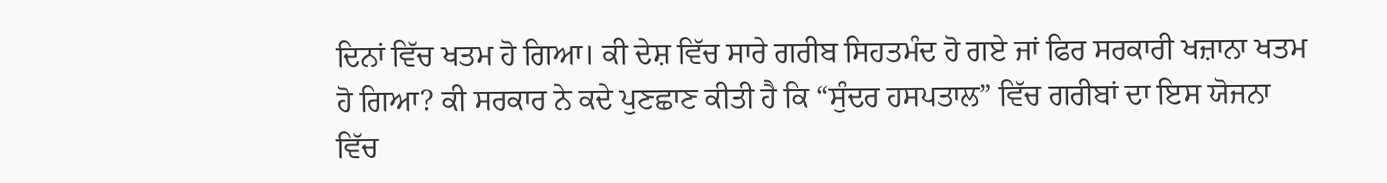ਦਿਨਾਂ ਵਿੱਚ ਖਤਮ ਹੋ ਗਿਆ। ਕੀ ਦੇਸ਼ ਵਿੱਚ ਸਾਰੇ ਗਰੀਬ ਸਿਹਤਮੰਦ ਹੋ ਗਏ ਜਾਂ ਫਿਰ ਸਰਕਾਰੀ ਖਜ਼ਾਨਾ ਖਤਮ ਹੋ ਗਿਆ? ਕੀ ਸਰਕਾਰ ਨੇ ਕਦੇ ਪੁਣਛਾਣ ਕੀਤੀ ਹੈ ਕਿ “ਸੁੰਦਰ ਹਸਪਤਾਲ” ਵਿੱਚ ਗਰੀਬਾਂ ਦਾ ਇਸ ਯੋਜਨਾ ਵਿੱਚ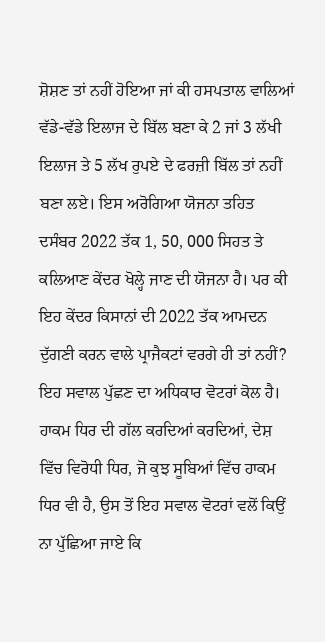ਸ਼ੋਸ਼ਣ ਤਾਂ ਨਹੀਂ ਹੋਇਆ ਜਾਂ ਕੀ ਹਸਪਤਾਲ ਵਾਲਿਆਂ ਵੱਡੇ-ਵੱਡੇ ਇਲਾਜ ਦੇ ਬਿੱਲ ਬਣਾ ਕੇ 2 ਜਾਂ 3 ਲੱਖੀ ਇਲਾਜ ਤੇ 5 ਲੱਖ ਰੁਪਏ ਦੇ ਫਰਜ਼ੀ ਬਿੱਲ ਤਾਂ ਨਹੀਂ ਬਣਾ ਲਏ। ਇਸ ਅਰੋਗਿਆ ਯੋਜਨਾ ਤਹਿਤ ਦਸੰਬਰ 2022 ਤੱਕ 1, 50, 000 ਸਿਹਤ ਤੇ ਕਲਿਆਣ ਕੇਂਦਰ ਖੋਲ੍ਹੇ ਜਾਣ ਦੀ ਯੋਜਨਾ ਹੈ। ਪਰ ਕੀ ਇਹ ਕੇਂਦਰ ਕਿਸਾਨਾਂ ਦੀ 2022 ਤੱਕ ਆਮਦਨ ਦੁੱਗਣੀ ਕਰਨ ਵਾਲੇ ਪ੍ਰਾਜੈਕਟਾਂ ਵਰਗੇ ਹੀ ਤਾਂ ਨਹੀਂ? ਇਹ ਸਵਾਲ ਪੁੱਛਣ ਦਾ ਅਧਿਕਾਰ ਵੋਟਰਾਂ ਕੋਲ ਹੈ।
ਹਾਕਮ ਧਿਰ ਦੀ ਗੱਲ ਕਰਦਿਆਂ ਕਰਦਿਆਂ, ਦੇਸ਼ ਵਿੱਚ ਵਿਰੋਧੀ ਧਿਰ, ਜੋ ਕੁਝ ਸੂਬਿਆਂ ਵਿੱਚ ਹਾਕਮ ਧਿਰ ਵੀ ਹੈ, ਉਸ ਤੋਂ ਇਹ ਸਵਾਲ ਵੋਟਰਾਂ ਵਲੋਂ ਕਿਉਂ ਨਾ ਪੁੱਛਿਆ ਜਾਏ ਕਿ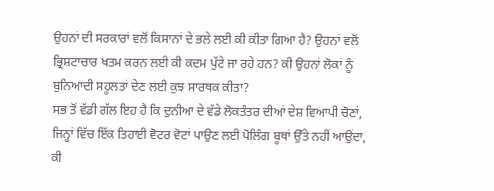ਉਹਨਾਂ ਦੀ ਸਰਕਾਰਾਂ ਵਲੋਂ ਕਿਸਾਨਾਂ ਦੇ ਭਲੇ ਲਈ ਕੀ ਕੀਤਾ ਗਿਆ ਹੈ? ਉਹਨਾਂ ਵਲੋਂ ਭ੍ਰਿਸ਼ਟਾਚਾਰ ਖਤਮ ਕਰਨ ਲਈ ਕੀ ਕਦਮ ਪੁੱਟੇ ਜਾ ਰਹੇ ਹਨ? ਕੀ ਉਹਨਾਂ ਲੋਕਾਂ ਨੂੰ ਬੁਨਿਆਦੀ ਸਹੂਲਤਾਂ ਦੇਣ ਲਈ ਕੁਝ ਸਾਰਥਕ ਕੀਤਾ?
ਸਭ ਤੋਂ ਵੱਡੀ ਗੱਲ ਇਹ ਹੈ ਕਿ ਦੁਨੀਆ ਦੇ ਵੱਡੇ ਲੋਕਤੰਤਰ ਦੀਆਂ ਦੇਸ਼ ਵਿਆਪੀ ਚੋਣਾਂ, ਜਿਨ੍ਹਾਂ ਵਿੱਚ ਇੱਕ ਤਿਹਾਈ ਵੋਟਰ ਵੋਟਾਂ ਪਾਉਣ ਲਈ ਪੋਲਿੰਗ ਬੂਥਾਂ ਉੱਤੇ ਨਹੀਂ ਆਉਂਦਾ, ਕੀ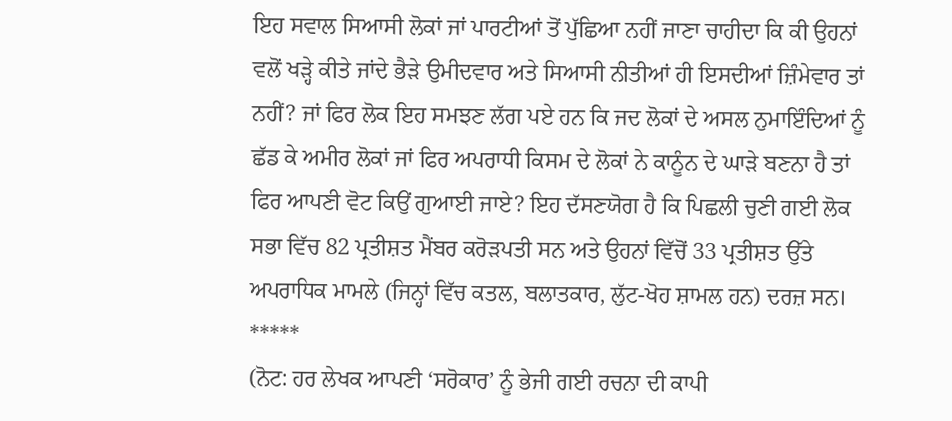ਇਹ ਸਵਾਲ ਸਿਆਸੀ ਲੋਕਾਂ ਜਾਂ ਪਾਰਟੀਆਂ ਤੋਂ ਪੁੱਛਿਆ ਨਹੀਂ ਜਾਣਾ ਚਾਹੀਦਾ ਕਿ ਕੀ ਉਹਨਾਂ ਵਲੋਂ ਖੜ੍ਹੇ ਕੀਤੇ ਜਾਂਦੇ ਭੈੜੇ ਉਮੀਦਵਾਰ ਅਤੇ ਸਿਆਸੀ ਨੀਤੀਆਂ ਹੀ ਇਸਦੀਆਂ ਜ਼ਿੰਮੇਵਾਰ ਤਾਂ ਨਹੀਂ? ਜਾਂ ਫਿਰ ਲੋਕ ਇਹ ਸਮਝਣ ਲੱਗ ਪਏ ਹਨ ਕਿ ਜਦ ਲੋਕਾਂ ਦੇ ਅਸਲ ਨੁਮਾਇੰਦਿਆਂ ਨੂੰ ਛੱਡ ਕੇ ਅਮੀਰ ਲੋਕਾਂ ਜਾਂ ਫਿਰ ਅਪਰਾਧੀ ਕਿਸਮ ਦੇ ਲੋਕਾਂ ਨੇ ਕਾਨੂੰਨ ਦੇ ਘਾੜੇ ਬਣਨਾ ਹੈ ਤਾਂ ਫਿਰ ਆਪਣੀ ਵੋਟ ਕਿਉਂ ਗੁਆਈ ਜਾਏ? ਇਹ ਦੱਸਣਯੋਗ ਹੈ ਕਿ ਪਿਛਲੀ ਚੁਣੀ ਗਈ ਲੋਕ ਸਭਾ ਵਿੱਚ 82 ਪ੍ਰਤੀਸ਼ਤ ਮੈਂਬਰ ਕਰੋੜਪਤੀ ਸਨ ਅਤੇ ਉਹਨਾਂ ਵਿੱਚੋਂ 33 ਪ੍ਰਤੀਸ਼ਤ ਉੱਤੇ ਅਪਰਾਧਿਕ ਮਾਮਲੇ (ਜਿਨ੍ਹਾਂ ਵਿੱਚ ਕਤਲ, ਬਲਾਤਕਾਰ, ਲੁੱਟ-ਖੋਹ ਸ਼ਾਮਲ ਹਨ) ਦਰਜ਼ ਸਨ।
*****
(ਨੋਟ: ਹਰ ਲੇਖਕ ਆਪਣੀ ‘ਸਰੋਕਾਰ’ ਨੂੰ ਭੇਜੀ ਗਈ ਰਚਨਾ ਦੀ ਕਾਪੀ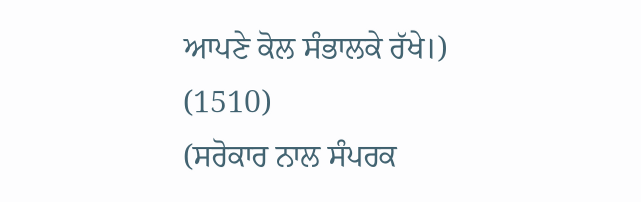ਆਪਣੇ ਕੋਲ ਸੰਭਾਲਕੇ ਰੱਖੇ।)
(1510)
(ਸਰੋਕਾਰ ਨਾਲ ਸੰਪਰਕ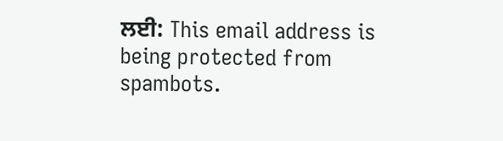ਲਈ: This email address is being protected from spambots.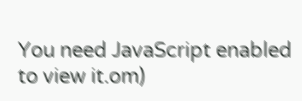You need JavaScript enabled to view it.om)